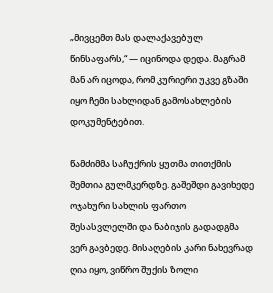„მივცემთ მას დალაქავებულ წინსაფარს,“ — იცინოდა დედა. მაგრამ მან არ იცოდა, რომ კურიერი უკვე გზაში იყო ჩემი სახლიდან გამოსახლების დოკუმენტებით.

წამძიმმა საჩუქრის ყუთმა თითქმის შემთია გულმკერდზე. გაშეშდი გავიხედე ოჯახური სახლის ფართო შესასვლელში და ნაბიჯის გადადგმა ვერ გავბედე. მისაღების კარი ნახევრად ღია იყო, ვიწრო შუქის ზოლი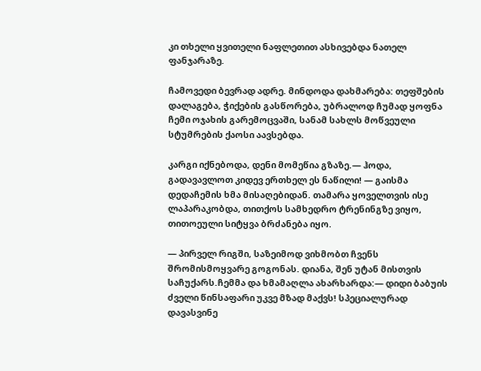კი თხელი ყვითელი ნაფლეთით ასხივებდა ნათელ ფანჯარაზე.

ჩამოვედი ბევრად ადრე. მინდოდა დახმარება: თეფშების დალაგება, ჭიქების გასწორება, უბრალოდ ჩუმად ყოფნა ჩემი ოჯახის გარემოცვაში, სანამ სახლს მოწვეული სტუმრების ქაოსი აავსებდა.

კარგი იქნებოდა, დენი მომეწია გზაზე.— ჰოდა, გადავავლოთ კიდევ ერთხელ ეს ნაწილი! — გაისმა დედაჩემის ხმა მისაღებიდან. თამარა ყოველთვის ისე ლაპარაკობდა, თითქოს სამხედრო ტრენინგზე ვიყო, თითოეული სიტყვა ბრძანება იყო.

— პირველ რიგში, საზეიმოდ ვიხმობთ ჩვენს შრომისმოყვარე გოგონას. დიანა, შენ უტან მისთვის საჩუქარს.ჩემმა და ხმამაღლა ახარხარდა:— დიდი ბაბუის ძველი წინსაფარი უკვე მზად მაქვს! სპეციალურად დავასვინე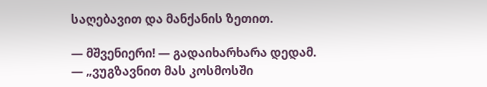საღებავით და მანქანის ზეთით.

— მშვენიერი! — გადაიხარხარა დედამ. — „ვუგზავნით მას კოსმოსში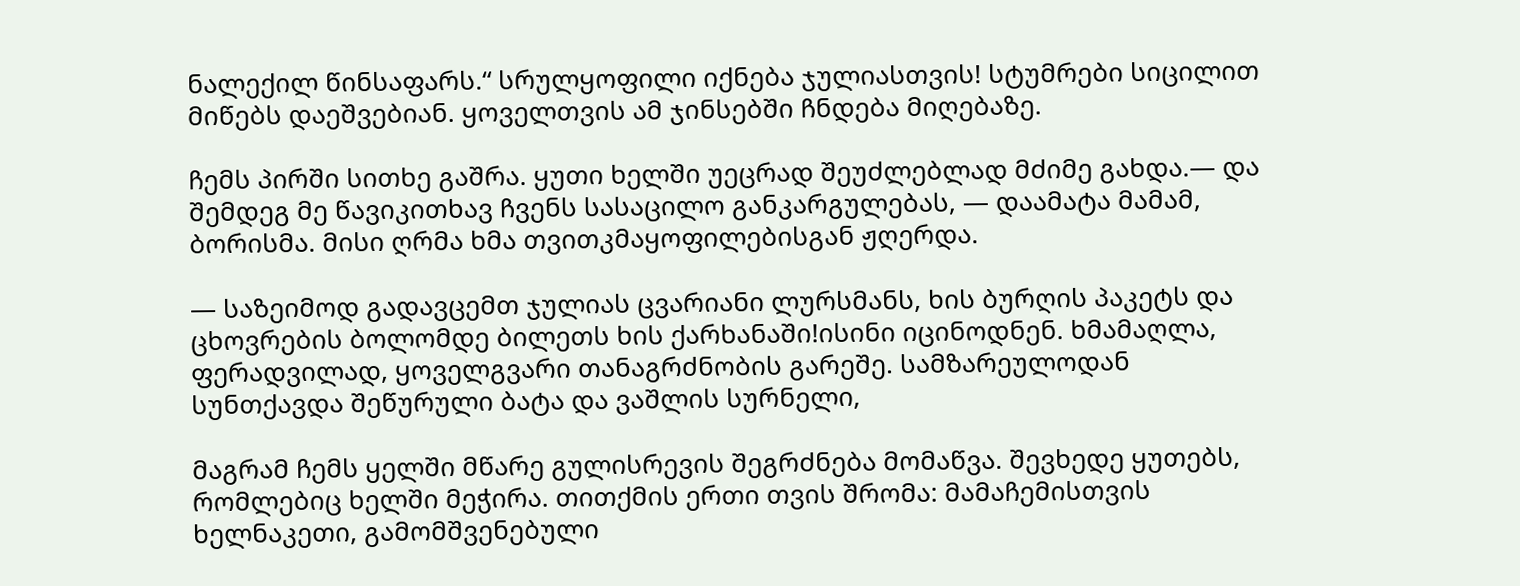ნალექილ წინსაფარს.“ სრულყოფილი იქნება ჯულიასთვის! სტუმრები სიცილით მიწებს დაეშვებიან. ყოველთვის ამ ჯინსებში ჩნდება მიღებაზე.

ჩემს პირში სითხე გაშრა. ყუთი ხელში უეცრად შეუძლებლად მძიმე გახდა.— და შემდეგ მე წავიკითხავ ჩვენს სასაცილო განკარგულებას, — დაამატა მამამ, ბორისმა. მისი ღრმა ხმა თვითკმაყოფილებისგან ჟღერდა.

— საზეიმოდ გადავცემთ ჯულიას ცვარიანი ლურსმანს, ხის ბურღის პაკეტს და ცხოვრების ბოლომდე ბილეთს ხის ქარხანაში!ისინი იცინოდნენ. ხმამაღლა, ფერადვილად, ყოველგვარი თანაგრძნობის გარეშე. სამზარეულოდან სუნთქავდა შეწურული ბატა და ვაშლის სურნელი,

მაგრამ ჩემს ყელში მწარე გულისრევის შეგრძნება მომაწვა. შევხედე ყუთებს, რომლებიც ხელში მეჭირა. თითქმის ერთი თვის შრომა: მამაჩემისთვის ხელნაკეთი, გამომშვენებული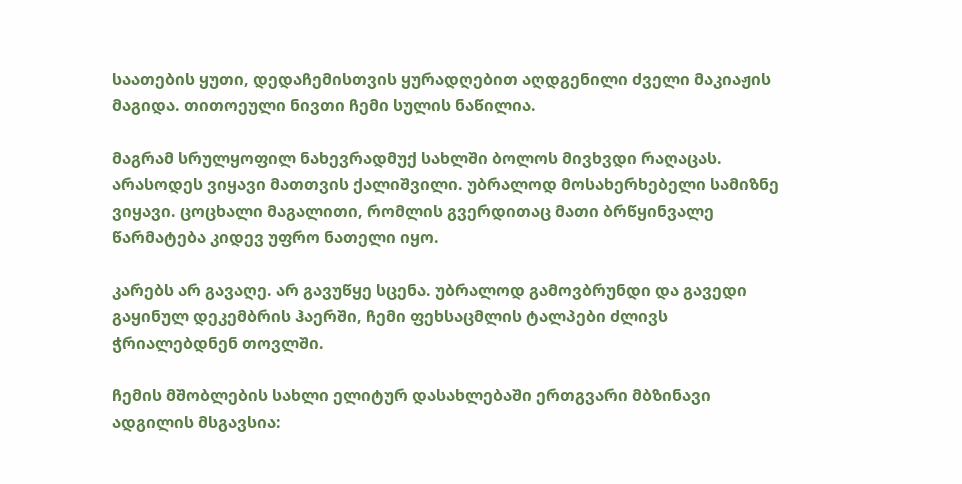საათების ყუთი, დედაჩემისთვის ყურადღებით აღდგენილი ძველი მაკიაჟის მაგიდა. თითოეული ნივთი ჩემი სულის ნაწილია.

მაგრამ სრულყოფილ ნახევრადმუქ სახლში ბოლოს მივხვდი რაღაცას. არასოდეს ვიყავი მათთვის ქალიშვილი. უბრალოდ მოსახერხებელი სამიზნე ვიყავი. ცოცხალი მაგალითი, რომლის გვერდითაც მათი ბრწყინვალე წარმატება კიდევ უფრო ნათელი იყო.

კარებს არ გავაღე. არ გავუწყე სცენა. უბრალოდ გამოვბრუნდი და გავედი გაყინულ დეკემბრის ჰაერში, ჩემი ფეხსაცმლის ტალპები ძლივს ჭრიალებდნენ თოვლში.

ჩემის მშობლების სახლი ელიტურ დასახლებაში ერთგვარი მბზინავი ადგილის მსგავსია: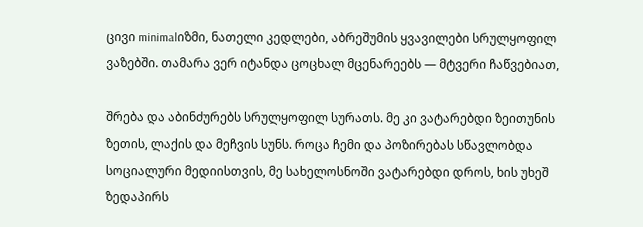ცივი minimalიზმი, ნათელი კედლები, აბრეშუმის ყვავილები სრულყოფილ ვაზებში. თამარა ვერ იტანდა ცოცხალ მცენარეებს — მტვერი ჩაწვებიათ,

შრება და აბინძურებს სრულყოფილ სურათს. მე კი ვატარებდი ზეითუნის ზეთის, ლაქის და მეჩვის სუნს. როცა ჩემი და პოზირებას სწავლობდა სოციალური მედიისთვის, მე სახელოსნოში ვატარებდი დროს, ხის უხეშ ზედაპირს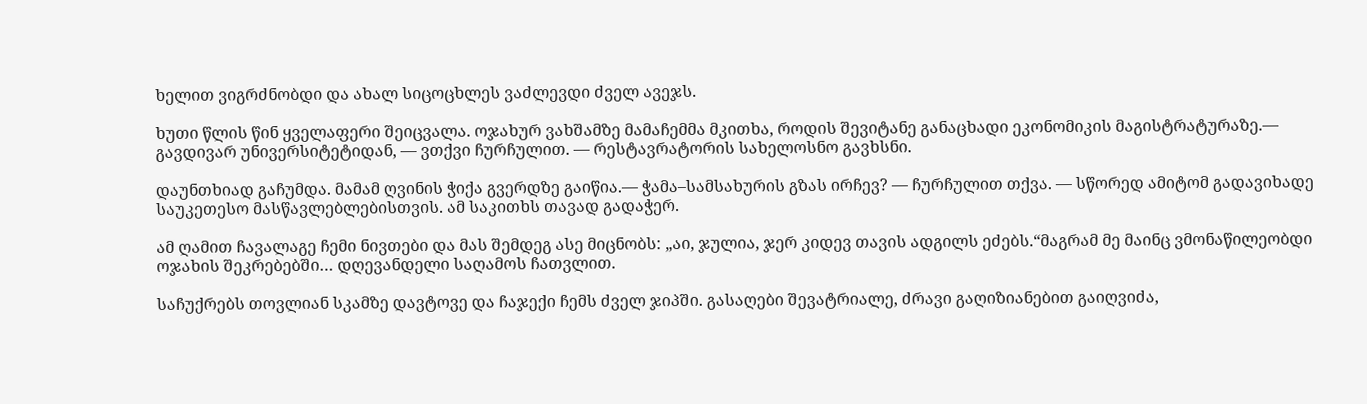ხელით ვიგრძნობდი და ახალ სიცოცხლეს ვაძლევდი ძველ ავეჯს.

ხუთი წლის წინ ყველაფერი შეიცვალა. ოჯახურ ვახშამზე მამაჩემმა მკითხა, როდის შევიტანე განაცხადი ეკონომიკის მაგისტრატურაზე.— გავდივარ უნივერსიტეტიდან, — ვთქვი ჩურჩულით. — რესტავრატორის სახელოსნო გავხსნი.

დაუნთხიად გაჩუმდა. მამამ ღვინის ჭიქა გვერდზე გაიწია.— ჭამა–სამსახურის გზას ირჩევ? — ჩურჩულით თქვა. — სწორედ ამიტომ გადავიხადე საუკეთესო მასწავლებლებისთვის. ამ საკითხს თავად გადაჭერ.

ამ ღამით ჩავალაგე ჩემი ნივთები და მას შემდეგ ასე მიცნობს: „აი, ჯულია, ჯერ კიდევ თავის ადგილს ეძებს.“მაგრამ მე მაინც ვმონაწილეობდი ოჯახის შეკრებებში… დღევანდელი საღამოს ჩათვლით.

საჩუქრებს თოვლიან სკამზე დავტოვე და ჩაჯექი ჩემს ძველ ჯიპში. გასაღები შევატრიალე, ძრავი გაღიზიანებით გაიღვიძა,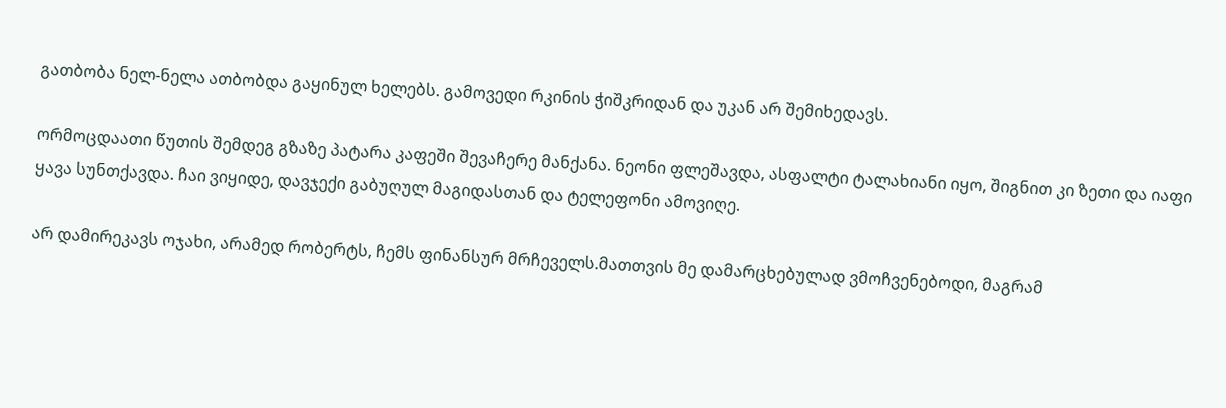გათბობა ნელ-ნელა ათბობდა გაყინულ ხელებს. გამოვედი რკინის ჭიშკრიდან და უკან არ შემიხედავს.

ორმოცდაათი წუთის შემდეგ გზაზე პატარა კაფეში შევაჩერე მანქანა. ნეონი ფლეშავდა, ასფალტი ტალახიანი იყო, შიგნით კი ზეთი და იაფი ყავა სუნთქავდა. ჩაი ვიყიდე, დავჯექი გაბუღულ მაგიდასთან და ტელეფონი ამოვიღე.

არ დამირეკავს ოჯახი, არამედ რობერტს, ჩემს ფინანსურ მრჩეველს.მათთვის მე დამარცხებულად ვმოჩვენებოდი, მაგრამ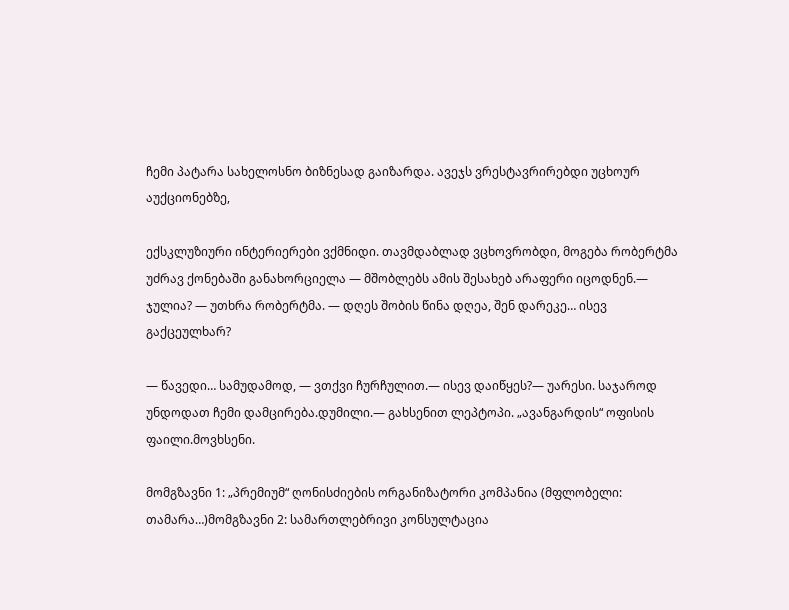ჩემი პატარა სახელოსნო ბიზნესად გაიზარდა. ავეჯს ვრესტავრირებდი უცხოურ აუქციონებზე,

ექსკლუზიური ინტერიერები ვქმნიდი. თავმდაბლად ვცხოვრობდი, მოგება რობერტმა უძრავ ქონებაში განახორციელა — მშობლებს ამის შესახებ არაფერი იცოდნენ.— ჯულია? — უთხრა რობერტმა. — დღეს შობის წინა დღეა, შენ დარეკე… ისევ გაქცეულხარ?

— წავედი… სამუდამოდ, — ვთქვი ჩურჩულით.— ისევ დაიწყეს?— უარესი. საჯაროდ უნდოდათ ჩემი დამცირება.დუმილი.— გახსენით ლეპტოპი. „ავანგარდის“ ოფისის ფაილი.მოვხსენი.

მომგზავნი 1: „პრემიუმ“ ღონისძიების ორგანიზატორი კომპანია (მფლობელი: თამარა…)მომგზავნი 2: სამართლებრივი კონსულტაცია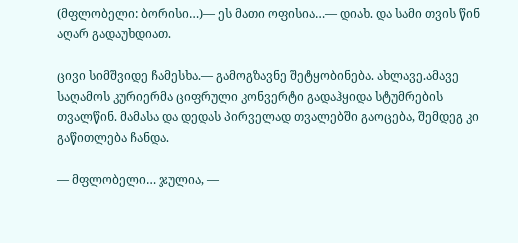(მფლობელი: ბორისი…)— ეს მათი ოფისია…— დიახ. და სამი თვის წინ აღარ გადაუხდიათ.

ცივი სიმშვიდე ჩამესხა.— გამოგზავნე შეტყობინება. ახლავე.ამავე საღამოს კურიერმა ციფრული კონვერტი გადაჰყიდა სტუმრების თვალწინ. მამასა და დედას პირველად თვალებში გაოცება, შემდეგ კი გაწითლება ჩანდა.

— მფლობელი… ჯულია, —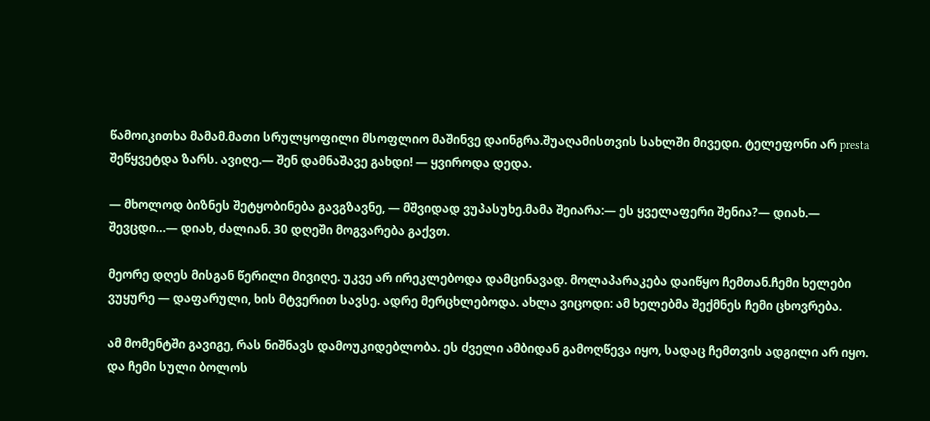წამოიკითხა მამამ.მათი სრულყოფილი მსოფლიო მაშინვე დაინგრა.შუაღამისთვის სახლში მივედი. ტელეფონი არ presta შეწყვეტდა ზარს. ავიღე.— შენ დამნაშავე გახდი! — ყვიროდა დედა.

— მხოლოდ ბიზნეს შეტყობინება გავგზავნე, — მშვიდად ვუპასუხე.მამა შეიარა:— ეს ყველაფერი შენია?— დიახ.— შევცდი…— დიახ, ძალიან. 30 დღეში მოგვარება გაქვთ.

მეორე დღეს მისგან წერილი მივიღე. უკვე არ ირეკლებოდა დამცინავად. მოლაპარაკება დაიწყო ჩემთან.ჩემი ხელები ვუყურე — დაფარული, ხის მტვერით სავსე. ადრე მერცხლებოდა. ახლა ვიცოდი: ამ ხელებმა შექმნეს ჩემი ცხოვრება.

ამ მომენტში გავიგე, რას ნიშნავს დამოუკიდებლობა. ეს ძველი ამბიდან გამოღწევა იყო, სადაც ჩემთვის ადგილი არ იყო. და ჩემი სული ბოლოს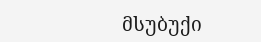მსუბუქი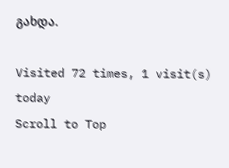გახდა.

Visited 72 times, 1 visit(s) today
Scroll to Top